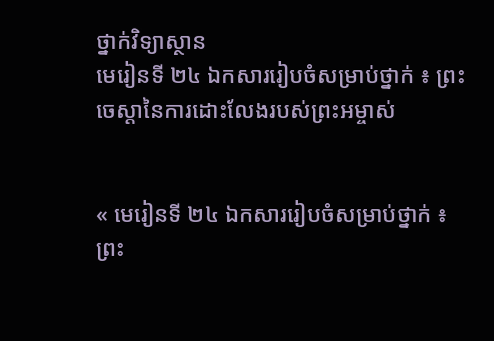ថ្នាក់វិទ្យាស្ថាន
មេរៀនទី ២៤ ឯកសាររៀបចំសម្រាប់ថ្នាក់ ៖ ព្រះចេស្ដានៃការដោះលែងរបស់ព្រះអម្ចាស់


« មេរៀនទី ២៤ ឯកសាររៀបចំសម្រាប់ថ្នាក់ ៖ ព្រះ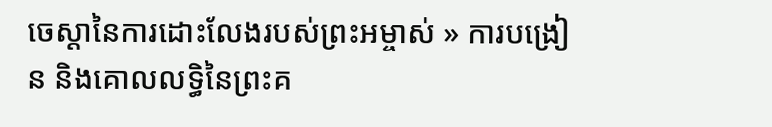ចេស្ដានៃការដោះលែងរបស់ព្រះអម្ចាស់ » ការបង្រៀន និងគោលលទ្ធិនៃព្រះគ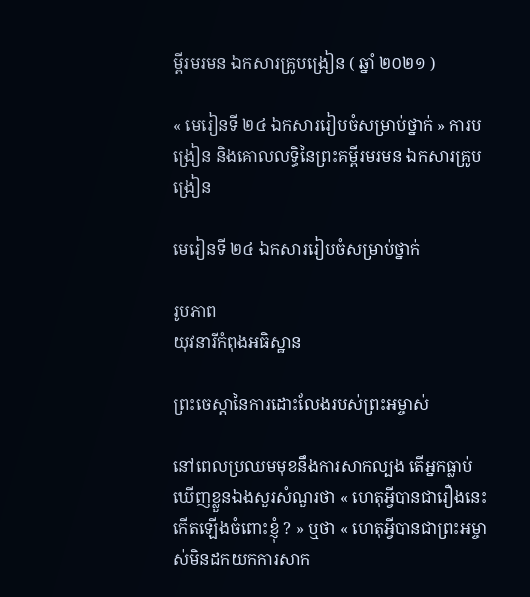ម្ពីរមរមន ឯកសារគ្រូបង្រៀន ( ឆ្នាំ ២០២១ )

« មេរៀនទី ២៤ ឯកសាររៀបចំសម្រាប់ថ្នាក់ » ការបង្រៀន និងគោលលទ្ធិនៃព្រះគម្ពីរមរមន ឯកសារគ្រូបង្រៀន

មេរៀនទី ២៤ ឯកសាររៀបចំសម្រាប់ថ្នាក់

រូបភាព
យុវនារីកំពុងអធិស្ឋាន

ព្រះចេស្ដានៃការដោះលែងរបស់ព្រះអម្ចាស់

នៅពេលប្រឈមមុខនឹងការសាកល្បង តើអ្នកធ្លាប់ឃើញខ្លួនឯងសួរសំណួរថា « ហេតុអ្វីបានជារឿងនេះកើតឡើងចំពោះខ្ញុំ ? » ឬថា « ហេតុអ្វីបានជាព្រះអម្ចាស់មិនដកយកការសាក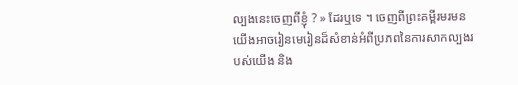ល្បងនេះចេញពីខ្ញុំ ? » ដែរឬទេ ។ ចេញពីព្រះគម្ពីរមរមន យើងអាចរៀនមេរៀនដ៏សំខាន់អំពីប្រភពនៃការសាកល្បងរបស់យើង និង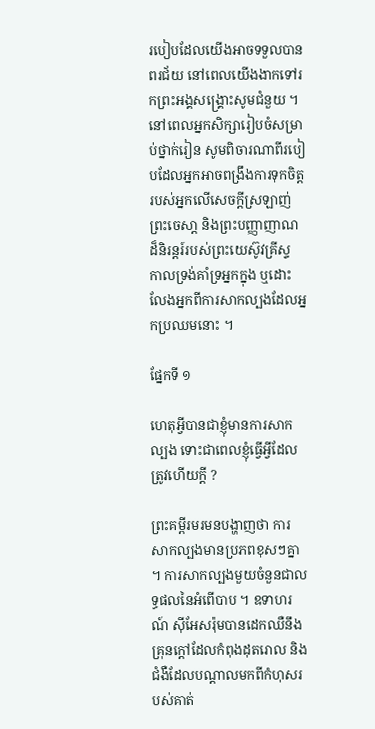របៀបដែលយើងអាចទទួលបានពរជ័យ នៅពេលយើងងាកទៅរកព្រះអង្គសង្គ្រោះសូមជំនួយ ។ នៅពេលអ្នកសិក្សារៀបចំសម្រាប់ថ្នាក់រៀន សូមពិចារណាពីរបៀបដែលអ្នកអាចពង្រឹងការទុកចិត្តរបស់អ្នកលើសេចក្ដីស្រឡាញ់ ព្រះចេសា្ដ និងព្រះបញ្ញាញាណដ៏និរន្ដរ៍របស់ព្រះយេស៊ូវគ្រីស្ទ កាលទ្រង់គាំទ្រអ្នកក្នុង ឬដោះលែងអ្នកពីការសាកល្បងដែលអ្នកប្រឈមនោះ ។

ផ្នែកទី ១

ហេតុអ្វីបានជាខ្ញុំមានការសាកល្បង ទោះជាពេលខ្ញុំធ្វើអ្វីដែលត្រូវហើយក្ដី ?

ព្រះគម្ពីរមរមនបង្ហាញថា ការសាកល្បងមានប្រភពខុសៗគ្នា ។ ការសាកល្បងមួយចំនួនជាលទ្ធផលនៃអំពើបាប ។ ឧទាហរណ៍ ស៊ីអែសរ៉ុមបានដេកឈឺនឹងគ្រុនក្ដៅដែលកំពុងដុតរោល និងជំងឺដែលបណ្ដាលមកពីកំហុសរបស់គាត់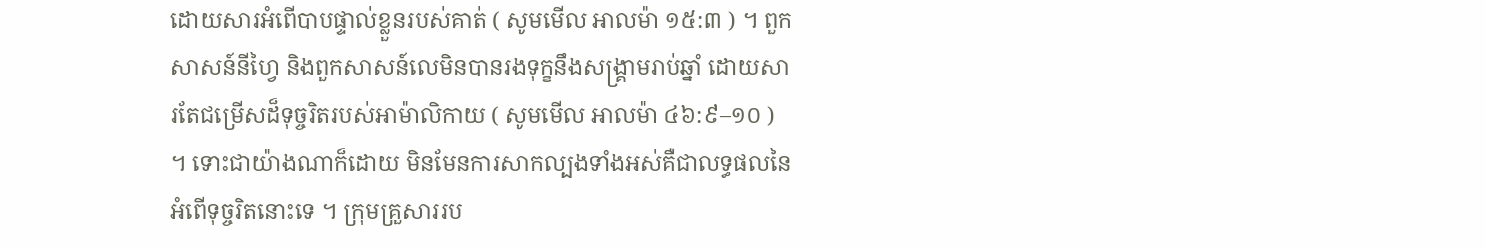ដោយសារអំពើបាបផ្ទាល់ខ្លួនរបស់គាត់ ( សូមមើល អាលម៉ា ១៥:៣ ) ។ ពួកសាសន៍នីហ្វៃ និងពួកសាសន៍លេមិនបានរងទុក្ខនឹងសង្គ្រាមរាប់ឆ្នាំ ដោយសារតែជម្រើសដ៏ទុច្ចរិតរបស់អាម៉ាលិកាយ ( សូមមើល អាលម៉ា ៤៦:៩–១០ ) ។ ទោះជាយ៉ាងណាក៏ដោយ មិនមែនការសាកល្បងទាំងអស់គឺជាលទ្ធផលនៃអំពើទុច្ចរិតនោះទេ ។ ក្រុមគ្រួសាររប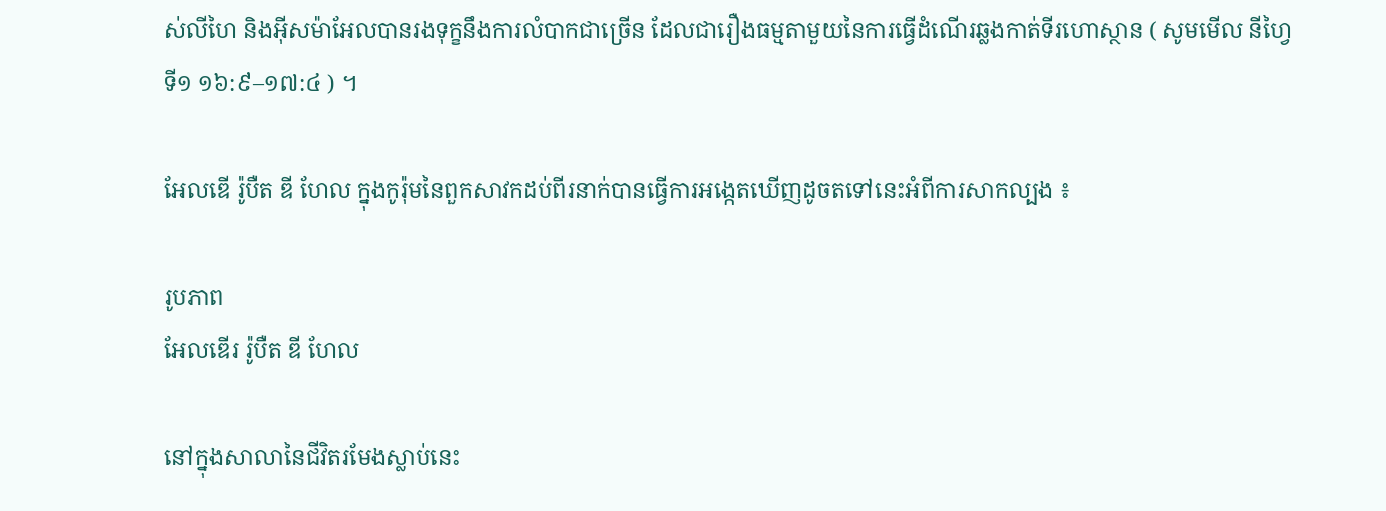ស់លីហៃ និងអ៊ីសម៉ាអែលបានរងទុក្ខនឹងការលំបាកជាច្រើន ដែលជារឿងធម្មតាមួយនៃការធ្វើដំណើរឆ្លងកាត់ទីរហោស្ថាន ( សូមមើល នីហ្វៃទី១ ១៦:៩–១៧:៤ ) ។

អែលឌើ រ៉ូបឺត ឌី ហែល ក្នុងកូរ៉ុមនៃពួកសាវកដប់ពីរនាក់បានធ្វើការអង្កេតឃើញដូចតទៅនេះអំពីការសាកល្បង ៖

រូបភាព
អែលឌើរ រ៉ូបឺត ឌី ហែល

នៅក្នុងសាលានៃជីវិតរមែងស្លាប់នេះ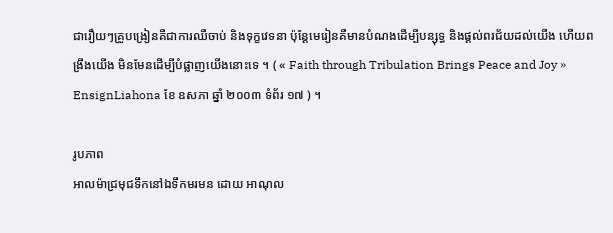ជារឿយៗគ្រូបង្រៀនគឺជាការឈឺចាប់ និងទុក្ខវេទនា ប៉ុន្ដែមេរៀនគឺមានបំណងដើម្បីបន្សុទ្ធ និងផ្ដល់ពរជ័យដល់យើង ហើយពង្រឹងយើង មិនមែនដើម្បីបំផ្លាញយើងនោះទេ ។ ( « Faith through Tribulation Brings Peace and Joy » EnsignLiahona ខែ ឧសភា ឆ្នាំ ២០០៣ ទំព័រ ១៧ ) ។

រូបភាព
អាលម៉ាជ្រមុជទឹកនៅឯទឹកមរមន ដោយ អាណុល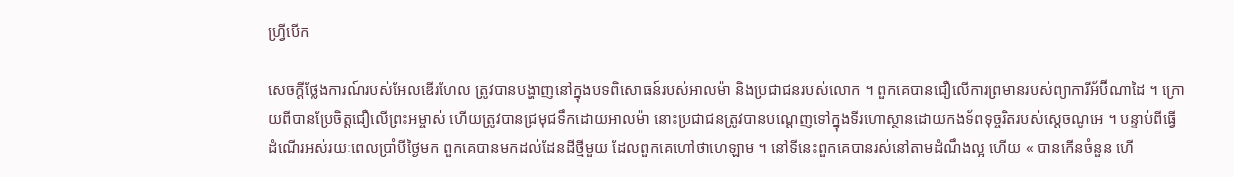ហ្វ្រីបើក

សេចក្ដីថ្លែងការណ៍របស់អែលឌើរហែល ត្រូវបានបង្ហាញនៅក្នុងបទពិសោធន៍របស់អាលម៉ា និងប្រជាជនរបស់លោក ។ ពួកគេបានជឿលើការព្រមានរបស់ព្យាការីអ័ប៊ីណាដៃ ។ ក្រោយពីបានប្រែចិត្តជឿលើព្រះអម្ចាស់ ហើយត្រូវបានជ្រមុជទឹកដោយអាលម៉ា នោះប្រជាជនត្រូវបានបណ្ដេញទៅក្នុងទីរហោស្ថានដោយកងទ័ពទុច្ចរិតរបស់ស្ដេចណូអេ ។ បន្ទាប់ពីធ្វើដំណើរអស់រយៈពេលប្រាំបីថ្ងៃមក ពួកគេបានមកដល់ដែនដីថ្មីមួយ ដែលពួកគេហៅថាហេឡាម ។ នៅទីនេះពួកគេបានរស់នៅតាមដំណឹងល្អ ហើយ « បានកើនចំនួន ហើ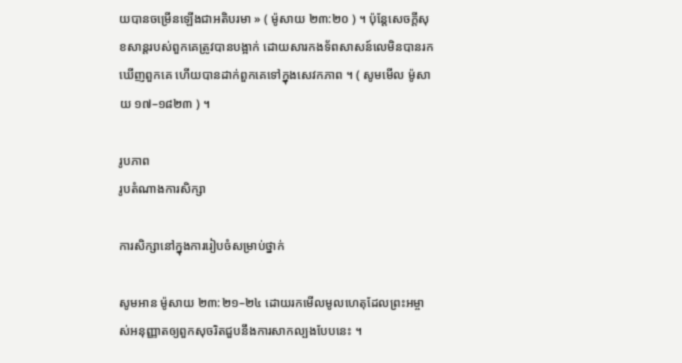យបានចម្រើនឡើងជាអតិបរមា » ( ម៉ូសាយ ២៣:២០ ) ។ ប៉ុន្ដែសេចក្ដីសុខសាន្ដរបស់ពួកគេត្រូវបានបង្អាក់ ដោយសារកងទ័ពសាសន៍លេមិនបានរកឃើញពួកគេ ហើយបានដាក់ពួកគេទៅក្នុងសេវកភាព ។ ( សូមមើល ម៉ូសាយ ១៧–១៨២៣ ) ។

រូបភាព
រូបតំណាងការសិក្សា

ការសិក្សានៅក្នុងការរៀបចំសម្រាប់ថ្នាក់

សូមអាន ម៉ូសាយ ២៣:២១–២៤ ដោយរកមើលមូលហេតុដែលព្រះអម្ចាស់អនុញ្ញាតឲ្យពួកសុចរិតជួបនឹងការសាកល្បងបែបនេះ ។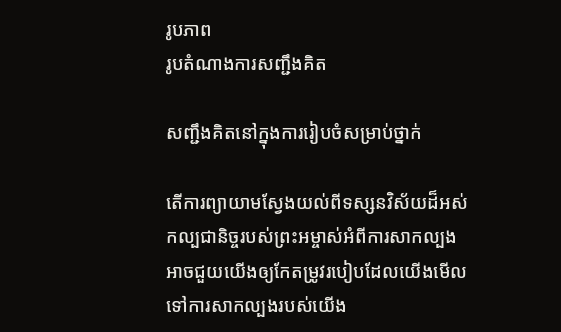រូបភាព
រូបតំណាងការសញ្ជឹងគិត

សញ្ជឹងគិតនៅក្នុងការរៀបចំសម្រាប់ថ្នាក់

តើការព្យាយាមស្វែងយល់ពីទស្សនវិស័យដ៏អស់កល្បជានិច្ចរបស់ព្រះអម្ចាស់អំពីការសាកល្បង អាចជួយយើងឲ្យកែតម្រូវរបៀបដែលយើងមើលទៅការសាកល្បងរបស់យើង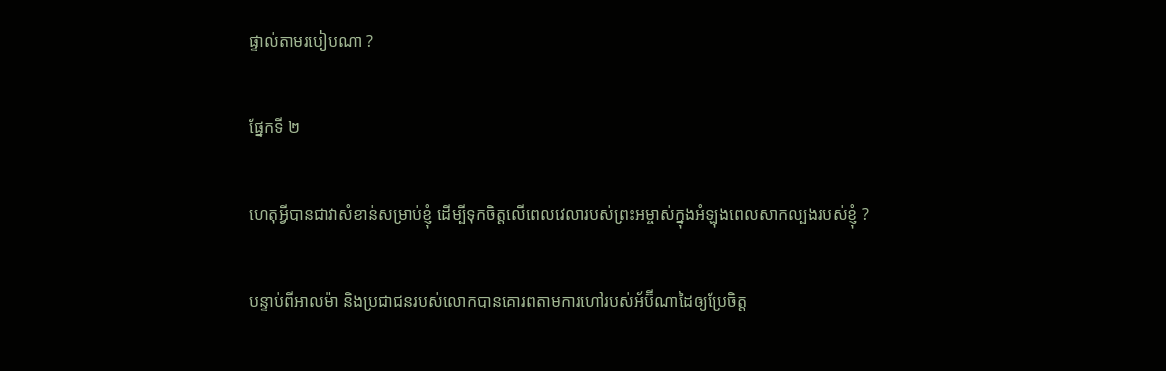ផ្ទាល់តាមរបៀបណា ?

ផ្នែកទី ២

ហេតុអ្វីបានជាវាសំខាន់សម្រាប់ខ្ញុំ ដើម្បីទុកចិត្តលើពេលវេលារបស់ព្រះអម្ចាស់ក្នុងអំឡុងពេលសាកល្បងរបស់ខ្ញុំ ?

បន្ទាប់ពីអាលម៉ា និងប្រជាជនរបស់លោកបានគោរពតាមការហៅរបស់អ័ប៊ីណាដៃឲ្យប្រែចិត្ត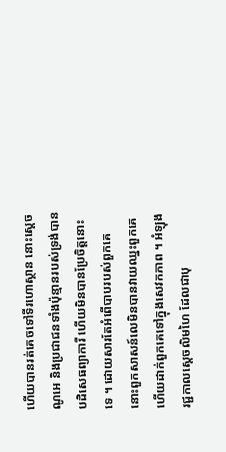ហើយបានរត់គេចទៅទីរហោស្ថាន នោះស្ដេចណូអេ និងប្រជាជនទាំងប៉ុន្មានរបស់ទ្រង់បានបដិសេធព្យាការី ហើយមិនបានប្រែចិត្តនោះទេ ។ ដោយសារតែអំពើបាបរបស់ពួកគេ នោះពួកសាសន៍លេមិនបានវាយឈ្នះពួកគេ ហើយដាក់ពួកគេទៅក្នុងសេវកភាព ។ អំឡុងរជ្ជកាលស្ដេចលិមហៃ ដែលជាបុ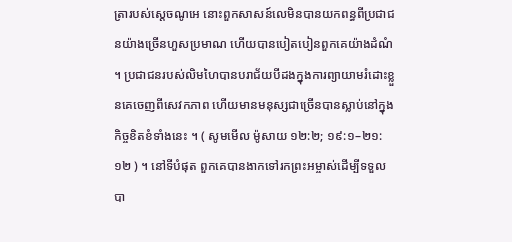ត្រារបស់ស្ដេចណូអេ នោះពួកសាសន៍លេមិនបានយកពន្ធពីប្រជាជនយ៉ាងច្រើនហួសប្រមាណ ហើយបានបៀតបៀនពួកគេយ៉ាងដំណំ ។ ប្រជាជនរបស់លិមហៃបានបរាជ័យបីដងក្នុងការព្យាយាមរំដោះខ្លួនគេចេញពីសេវកភាព ហើយមានមនុស្សជាច្រើនបានស្លាប់នៅក្នុងកិច្ចខិតខំទាំងនេះ ។ ( សូមមើល ម៉ូសាយ ១២:២; ១៩:១–២១:១២ ) ។ នៅទីបំផុត ពួកគេបានងាកទៅរកព្រះអម្ចាស់ដើម្បីទទួលបា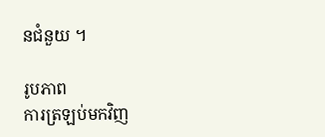នជំនួយ ។

រូបភាព
ការត្រឡប់មកវិញ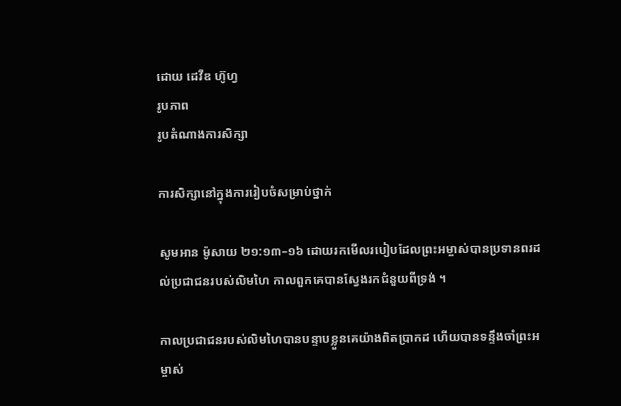ដោយ ដេវីឌ ហ៊ូហ្វ
រូបភាព
រូបតំណាងការសិក្សា

ការសិក្សានៅក្នុងការរៀបចំសម្រាប់ថ្នាក់

សូមអាន ម៉ូសាយ ២១:១៣–១៦ ដោយរកមើលរបៀបដែលព្រះអម្ចាស់បានប្រទានពរដល់ប្រជាជនរបស់លិមហៃ កាលពួកគេបានស្វែងរកជំនួយពីទ្រង់ ។

កាលប្រជាជនរបស់លិមហៃបានបន្ទាបខ្លួនគេយ៉ាងពិតប្រាកដ ហើយបានទន្ទឹងចាំព្រះអម្ចាស់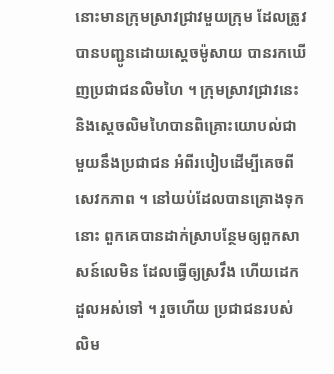នោះមានក្រុមស្រាវជ្រាវមួយក្រុម ដែលត្រូវបានបញ្ជូនដោយស្ដេចម៉ូសាយ បានរកឃើញប្រជាជនលិមហៃ ។ ក្រុមស្រាវជ្រាវនេះ និងស្ដេចលិមហៃបានពិគ្រោះយោបល់ជាមួយនឹងប្រជាជន អំពីរបៀបដើម្បីគេចពីសេវកភាព ។ នៅយប់ដែលបានគ្រោងទុកនោះ ពួកគេបានដាក់ស្រាបន្ថែមឲ្យពួកសាសន៍លេមិន ដែលធ្វើឲ្យស្រវឹង ហើយដេកដួលអស់ទៅ ។ រួចហើយ ប្រជាជនរបស់លិម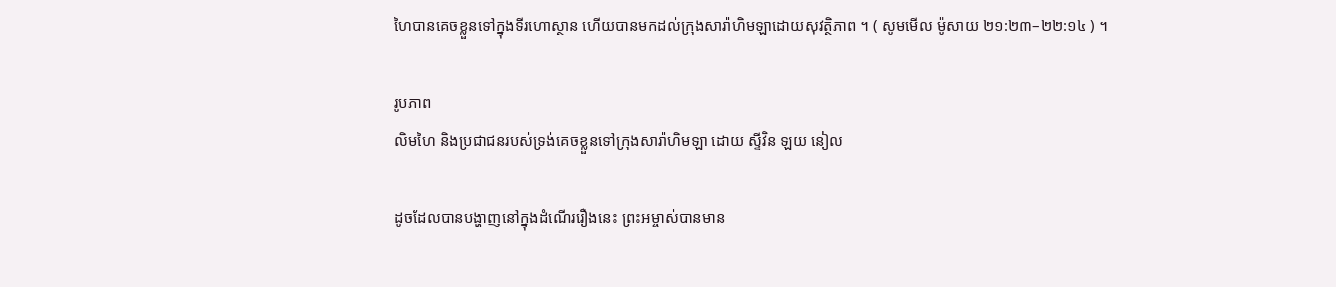ហៃបានគេចខ្លួនទៅក្នុងទីរហោស្ថាន ហើយបានមកដល់ក្រុងសារ៉ាហិមឡាដោយសុវត្ថិភាព ។ ( សូមមើល ម៉ូសាយ ២១:២៣–២២:១៤ ) ។

រូបភាព
លិមហៃ និងប្រជាជនរបស់ទ្រង់គេចខ្លួនទៅក្រុងសារ៉ាហិមឡា ដោយ ស្ទីវិន ឡយ នៀល

ដូចដែលបានបង្ហាញនៅក្នុងដំណើររឿងនេះ ព្រះអម្ចាស់បានមាន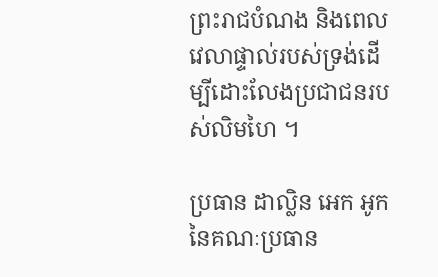ព្រះរាជបំណង និងពេលវេលាផ្ទាល់របស់ទ្រង់ដើម្បីដោះលែងប្រជាជនរបស់លិមហៃ ។

ប្រធាន ដាល្លិន អេក អូក នៃគណៈប្រធាន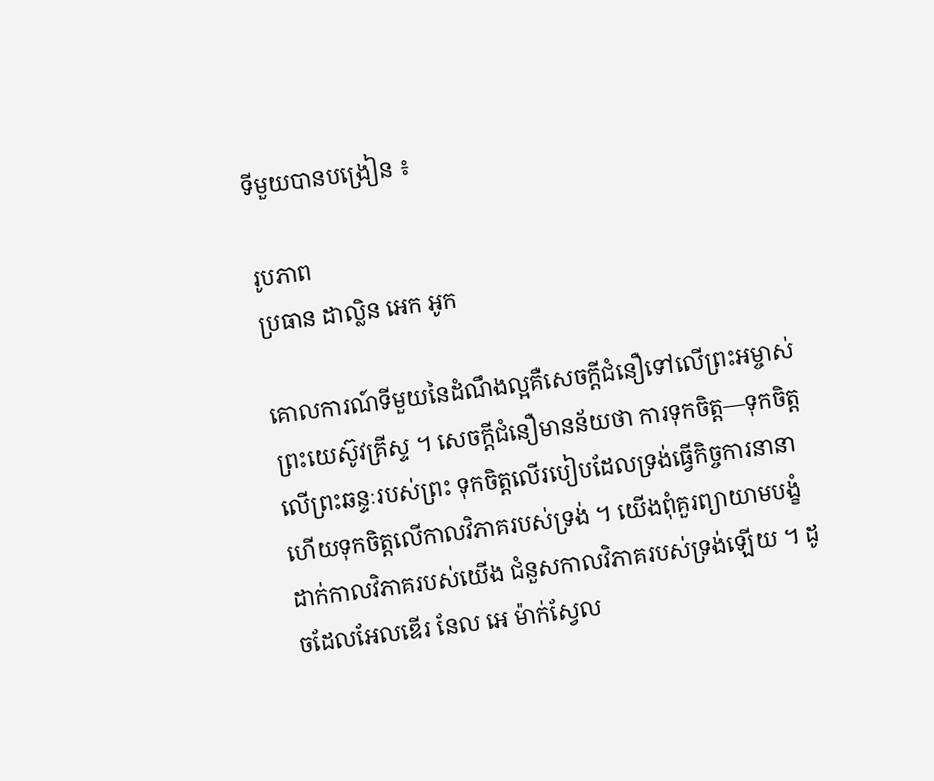ទីមួយបានបង្រៀន ៖

រូបភាព
ប្រធាន ដាល្លិន អេក អូក

គោលការណ៍ទីមួយនៃដំណឹងល្អគឺសេចក្ដីជំនឿទៅលើព្រះអម្ចាស់ព្រះយេស៊ូវគ្រីស្ទ ។ សេចក្តីជំនឿមានន័យថា ការទុកចិត្ត—ទុកចិត្តលើព្រះឆន្ទៈរបស់ព្រះ ទុកចិត្តលើរបៀបដែលទ្រង់ធ្វើកិច្ចការនានា ហើយទុកចិត្តលើកាលវិភាគរបស់ទ្រង់ ។ យើងពុំគួរព្យាយាមបង្ខំដាក់កាលវិភាគរបស់យើង ជំនួសកាលវិភាគរបស់ទ្រង់ឡើយ ។ ដូចដែលអែលឌើរ នែល អេ ម៉ាក់ស្វែល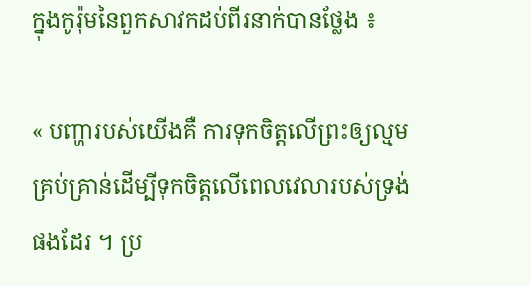ក្នុងកូរ៉ុមនៃពួកសាវកដប់ពីរនាក់បានថ្លែង ៖

« បញ្ហារបស់យើងគឺ ការទុកចិត្តលើព្រះឲ្យល្មមគ្រប់គ្រាន់ដើម្បីទុកចិត្តលើពេលវេលារបស់ទ្រង់ផងដែរ ។ ប្រ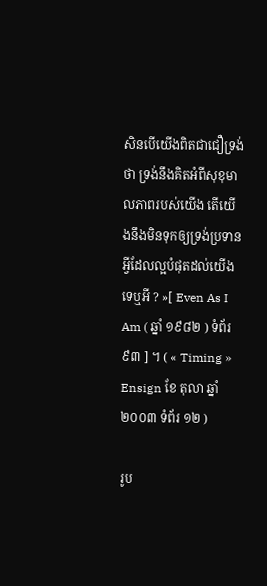សិនបើយើងពិតជាជឿទ្រង់ថា ទ្រង់នឹងគិតអំពីសុខុមាលភាពរបស់យើង តើយើងនឹងមិនទុកឲ្យទ្រង់ប្រទានអ្វីដែលល្អបំផុតដល់យើងទេឬអី ? »[ Even As I Am ( ឆ្នាំ ១៩៨២ ) ទំព័រ ៩៣ ] ។ ( « Timing » Ensign ខែ តុលា ឆ្នាំ ២០០៣ ទំព័រ ១២ )

រូប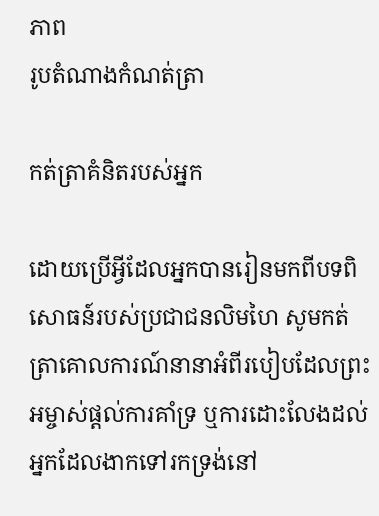ភាព
រូបតំណាងកំណត់ត្រា

កត់ត្រាគំនិតរបស់អ្នក

ដោយប្រើអ្វីដែលអ្នកបានរៀនមកពីបទពិសោធន៍របស់ប្រជាជនលិមហៃ សូមកត់ត្រាគោលការណ៍នានាអំពីរបៀបដែលព្រះអម្ចាស់ផ្ដល់ការគាំទ្រ ឬការដោះលែងដល់អ្នកដែលងាកទៅរកទ្រង់នៅ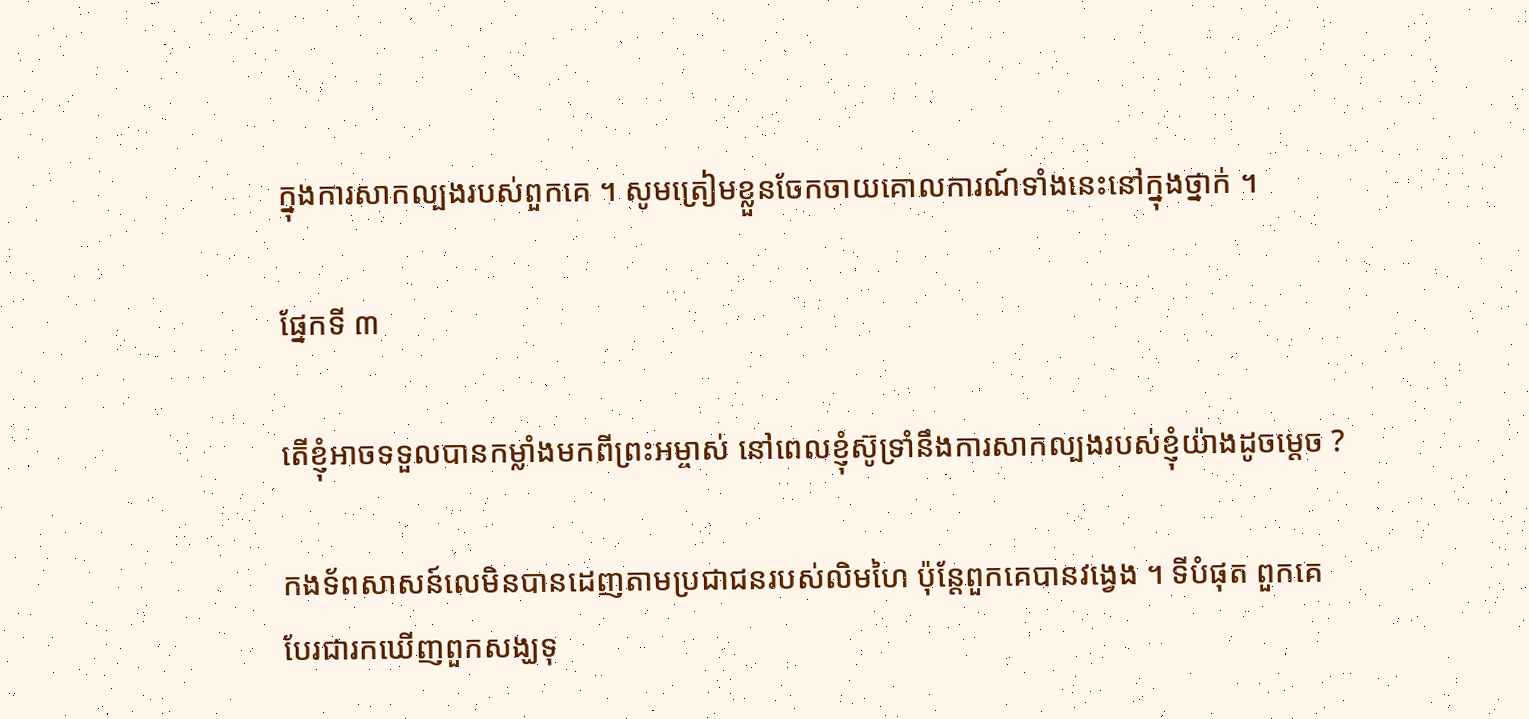ក្នុងការសាកល្បងរបស់ពួកគេ ។ សូមត្រៀមខ្លួនចែកចាយគោលការណ៍ទាំងនេះនៅក្នុងថ្នាក់ ។

ផ្នែកទី ៣

តើខ្ញុំអាចទទួលបានកម្លាំងមកពីព្រះអម្ចាស់ នៅពេលខ្ញុំស៊ូទ្រាំនឹងការសាកល្បងរបស់ខ្ញុំយ៉ាងដូចម្ដេច ?

កងទ័ពសាសន៍លេមិនបានដេញតាមប្រជាជនរបស់លិមហៃ ប៉ុន្ដែពួកគេបានវង្វេង ។ ទីបំផុត ពួកគេបែរជារកឃើញពួកសង្ឃទុ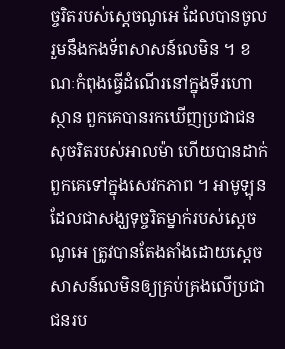ច្ចរិតរបស់ស្ដេចណូអេ ដែលបានចូលរួមនឹងកងទ័ពសាសន៍លេមិន ។ ខណៈកំពុងធ្វើដំណើរនៅក្នុងទីរហោស្ថាន ពួកគេបានរកឃើញប្រជាជនសុចរិតរបស់អាលម៉ា ហើយបានដាក់ពួកគេទៅក្នុងសេវកភាព ។ អាមូឡុន ដែលជាសង្ឃទុច្ចរិតម្នាក់របស់ស្ដេចណូអេ ត្រូវបានតែងតាំងដោយស្ដេចសាសន៍លេមិនឲ្យគ្រប់គ្រងលើប្រជាជនរប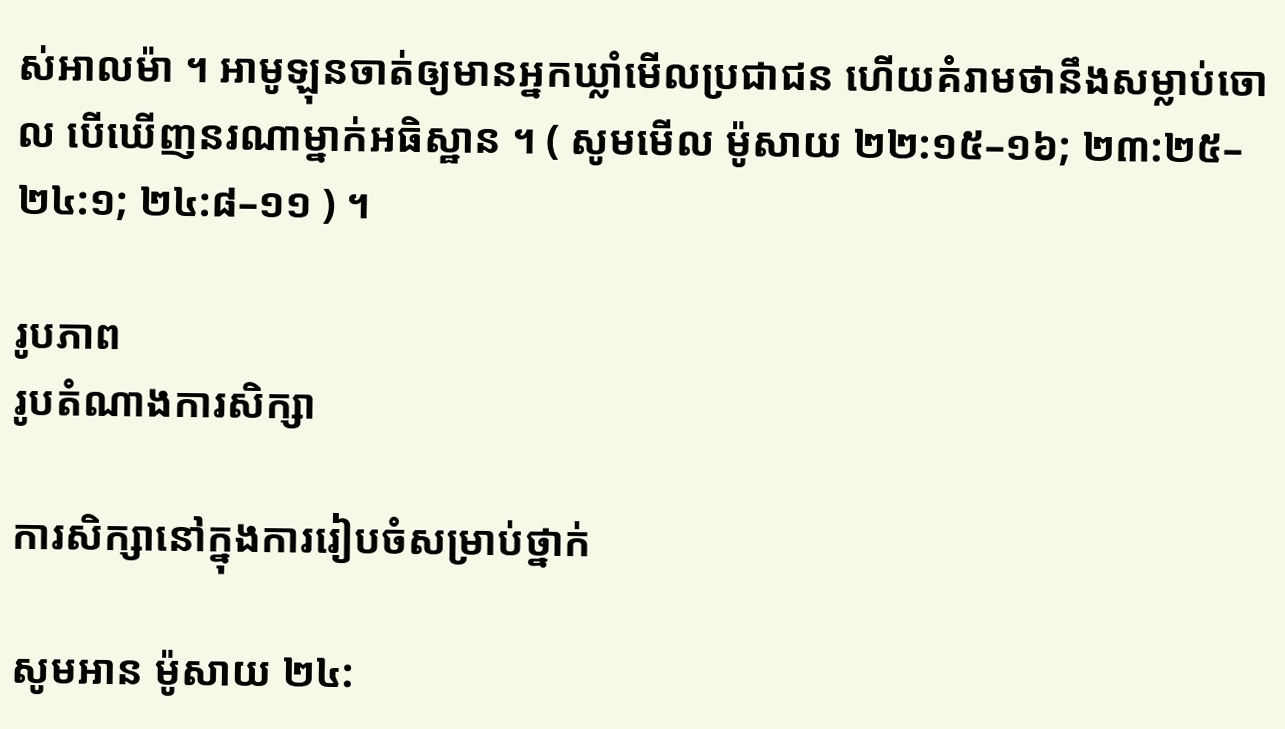ស់អាលម៉ា ។ អាមូឡុនចាត់ឲ្យមានអ្នកឃ្លាំមើលប្រជាជន ហើយគំរាមថានឹងសម្លាប់ចោល បើឃើញនរណាម្នាក់អធិស្ឋាន ។ ( សូមមើល ម៉ូសាយ ២២:១៥–១៦; ២៣:២៥–២៤:១; ២៤:៨–១១ ) ។

រូបភាព
រូបតំណាងការសិក្សា

ការសិក្សានៅក្នុងការរៀបចំសម្រាប់ថ្នាក់

សូមអាន ម៉ូសាយ ២៤: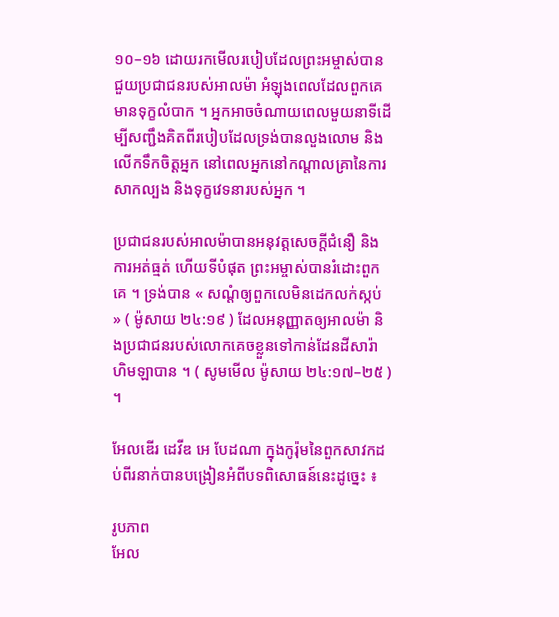១០–១៦ ដោយរកមើលរបៀបដែលព្រះអម្ចាស់បានជួយប្រជាជនរបស់អាលម៉ា អំឡុងពេលដែលពួកគេមានទុក្ខលំបាក ។ អ្នកអាចចំណាយពេលមួយនាទីដើម្បីសញ្ជឹងគិតពីរបៀបដែលទ្រង់បានលួងលោម និងលើកទឹកចិត្តអ្នក នៅពេលអ្នកនៅកណ្ដាលគ្រានៃការសាកល្បង និងទុក្ខវេទនារបស់អ្នក ។

ប្រជាជនរបស់អាលម៉ាបានអនុវត្តសេចក្ដីជំនឿ និងការអត់ធ្មត់ ហើយទីបំផុត ព្រះអម្ចាស់បានរំដោះពួកគេ ។ ទ្រង់បាន « សណ្ដំឲ្យពួកលេមិនដេកលក់ស្កប់ » ( ម៉ូសាយ ២៤:១៩ ) ដែលអនុញ្ញាតឲ្យអាលម៉ា និងប្រជាជនរបស់លោកគេចខ្លួនទៅកាន់ដែនដីសារ៉ាហិមឡាបាន ។ ( សូមមើល ម៉ូសាយ ២៤:១៧–២៥ ) ។

អែលឌើរ ដេវីឌ អេ បែដណា ក្នុងកូរ៉ុមនៃពួកសាវកដប់ពីរនាក់បានបង្រៀនអំពីបទពិសោធន៍នេះដូច្នេះ ៖

រូបភាព
អែល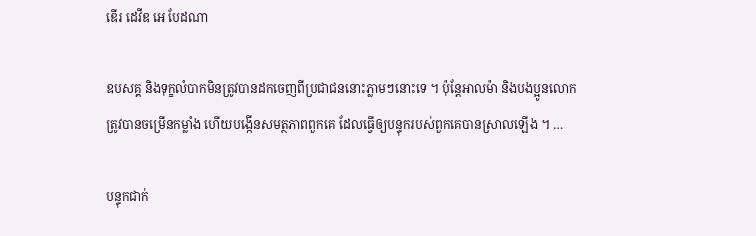ឌើរ ដេវីឌ អេ បែដណា

ឧបសគ្គ និងទុក្ខលំបាកមិនត្រូវបានដកចេញពីប្រជាជននោះភ្លាមៗនោះទេ ។ ប៉ុន្តែអាលម៉ា និងបងប្អូនលោក ត្រូវបានចម្រើនកម្លាំង ហើយបង្កើនសមត្ថភាពពួកគេ ដែលធ្វើឲ្យបន្ទុករបស់ពួកគេបានស្រាលឡើង ។ …

បន្ទុកជាក់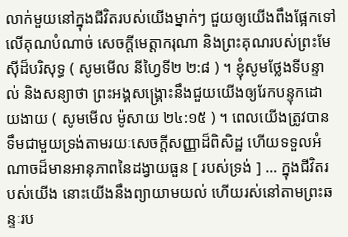លាក់មួយនៅក្នុងជីវិតរបស់យើងម្នាក់ៗ ជួយឲ្យយើងពឹងផ្អែកទៅលើគុណបំណាច់ សេចក្តីមេត្តាករុណា និងព្រះគុណរបស់ព្រះមែស៊ីដ៏បរិសុទ្ធ ( សូមមើល នីហ្វៃទី២ ២:៨ ) ។ ខ្ញុំសូមថ្លែងទីបន្ទាល់ និងសន្យាថា ព្រះអង្គសង្គ្រោះនឹងជួយយើងឲ្យរែកបន្ទុកដោយងាយ ( សូមមើល ម៉ូសាយ ២៤:១៥ ) ។ ពេលយើងត្រូវបានទឹមជាមួយទ្រង់តាមរយៈសេចក្តីសញ្ញាដ៏ពិសិដ្ឋ ហើយទទួលអំណាចដ៏មានអានុភាពនៃដង្វាយធួន [ របស់ទ្រង់ ] … ក្នុងជីវិតរបស់យើង នោះយើងនឹងព្យាយាមយល់ ហើយរស់នៅតាមព្រះឆន្ទៈរប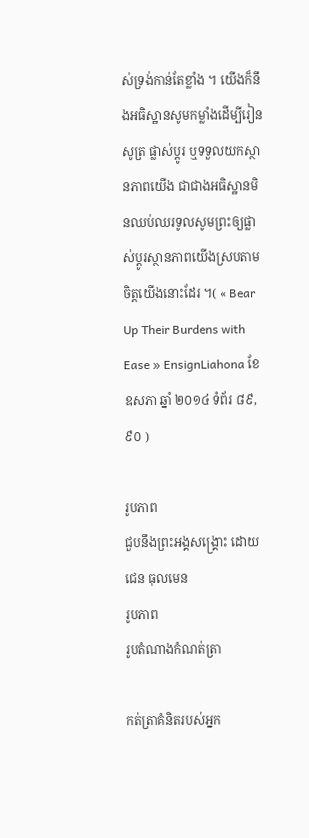ស់ទ្រង់កាន់តែខ្លាំង ។ យើងក៏នឹងអធិស្ឋានសូមកម្លាំងដើម្បីរៀនសូត្រ ផ្លាស់ប្តូរ ឬទទួលយកស្ថានភាពយើង ជាជាងអធិស្ឋានមិនឈប់ឈរទូលសូមព្រះឲ្យផ្លាស់ប្ដូរស្ថានភាពយើងស្របតាមចិត្តយើងនោះដែរ ។( « Bear Up Their Burdens with Ease » EnsignLiahona ខែ ឧសភា ឆ្នាំ ២០១៤ ទំព័រ ៨៩, ៩០ )

រូបភាព
ជួបនឹងព្រះអង្គសង្គ្រោះ ដោយ ជេន ធុលមេន
រូបភាព
រូបតំណាងកំណត់ត្រា

កត់ត្រាគំនិតរបស់អ្នក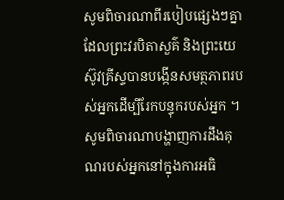សូមពិចារណាពីរបៀបផ្សេងៗគ្នាដែលព្រះវរបិតាសួគ៌ និងព្រះយេស៊ូវគ្រីស្ទបានបង្កើនសមត្ថភាពរបស់អ្នកដើម្បីរែកបន្ទុករបស់អ្នក ។ សូមពិចារណាបង្ហាញការដឹងគុណរបស់អ្នកនៅក្នុងការអធិ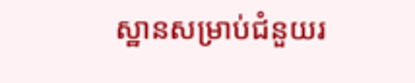ស្ឋានសម្រាប់ជំនួយរ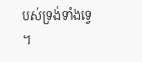បស់ទ្រង់ទាំងទ្វេ ។